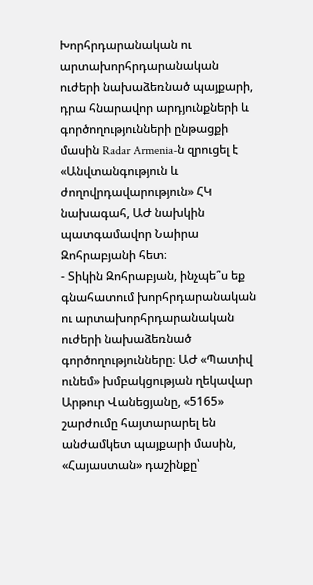Խորհրդարանական ու արտախորհրդարանական ուժերի նախաձեռնած պայքարի, դրա հնարավոր արդյունքների և գործողությունների ընթացքի մասին Radar Armenia-ն զրուցել է «Անվտանգություն և ժողովրդավարություն» ՀԿ նախագահ, ԱԺ նախկին պատգամավոր Նաիրա Զոհրաբյանի հետ։
- Տիկին Զոհրաբյան, ինչպե՞ս եք գնահատում խորհրդարանական ու արտախորհրդարանական ուժերի նախաձեռնած գործողությունները։ ԱԺ «Պատիվ ունեմ» խմբակցության ղեկավար Արթուր Վանեցյանը, «5165» շարժումը հայտարարել են անժամկետ պայքարի մասին, «Հայաստան» դաշինքը՝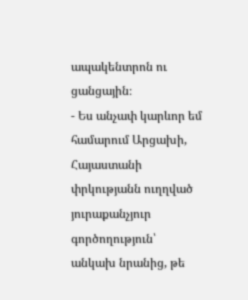ապակենտրոն ու ցանցային։
- Ես անչափ կարևոր եմ համարում Արցախի, Հայաստանի փրկությանն ուղղված յուրաքանչյուր գործողություն՝ անկախ նրանից, թե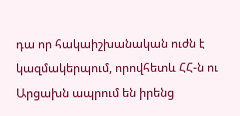դա որ հակաիշխանական ուժն է կազմակերպում, որովհետև ՀՀ-ն ու Արցախն ապրում են իրենց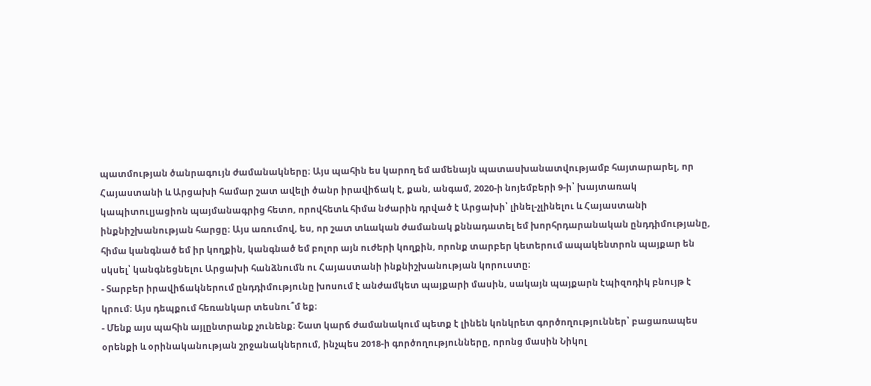պատմության ծանրագույն ժամանակները։ Այս պահին ես կարող եմ ամենայն պատասխանատվությամբ հայտարարել, որ Հայաստանի և Արցախի համար շատ ավելի ծանր իրավիճակ է, քան, անգամ, 2020-ի նոյեմբերի 9-ի՝ խայտառակ կապիտուլյացիոն պայմանագրից հետո, որովհետև հիմա նժարին դրված է Արցախի՝ լինել-չլինելու և Հայաստանի ինքնիշխանության հարցը։ Այս առումով, ես, որ շատ տևական ժամանակ քննադատել եմ խորհրդարանական ընդդիմությանը, հիմա կանգնած եմ իր կողքին, կանգնած եմ բոլոր այն ուժերի կողքին, որոնք տարբեր կետերում ապակենտրոն պայքար են սկսել՝ կանգնեցնելու Արցախի հանձնումն ու Հայաստանի ինքնիշխանության կորուստը։
- Տարբեր իրավիճակներում ընդդիմությունը խոսում է անժամկետ պայքարի մասին, սակայն պայքարն էպիզոդիկ բնույթ է կրում։ Այս դեպքում հեռանկար տեսնու՞մ եք։
- Մենք այս պահին այլընտրանք չունենք։ Շատ կարճ ժամանակում պետք է լինեն կոնկրետ գործողություններ՝ բացառապես օրենքի և օրինականության շրջանակներում, ինչպես 2018-ի գործողությունները, որոնց մասին Նիկոլ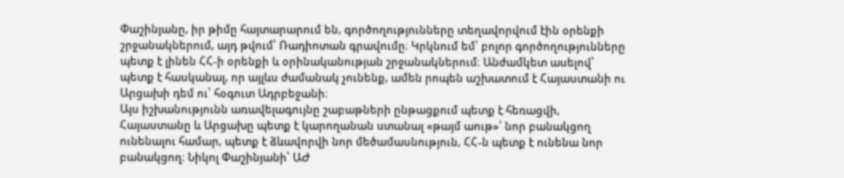Փաշինյանը, իր թիմը հայտարարում են, գործողությունները տեղավորվում էին օրենքի շրջանակներում, այդ թվում՝ Ռադիոտան գրավումը։ Կրկնում եմ՝ բոլոր գործողությունները պետք է լինեն ՀՀ-ի օրենքի և օրինականության շրջանակներում։ Անժամկետ ասելով՝ պետք է հասկանալ, որ այլևս ժամանակ չունենք, ամեն րոպեն աշխատում է Հայաստանի ու Արցախի դեմ ու՝ հօգուտ Ադրբեջանի։
Այս իշխանությունն առավելագույնը շաբաթների ընթացքում պետք է հեռացվի, Հայաստանը և Արցախը պետք է կարողանան ստանալ «թայմ աութ»՝ նոր բանակցող ունենալու համար, պետք է ձևավորվի նոր մեծամասնություն, ՀՀ-ն պետք է ունենա նոր բանակցող։ Նիկոլ Փաշինյանի՝ ԱԺ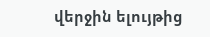վերջին ելույթից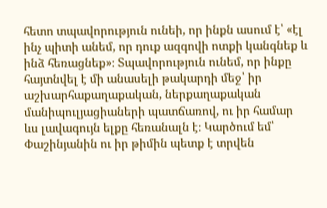հետո տպավորություն ունեի, որ ինքն ասում է՝ «էլ ինչ պիտի անեմ, որ դուք ազգովի ոտքի կանգնեք և ինձ հեռացնեք»։ Տպավորություն ունեմ, որ ինքը հայտնվել է մի անասելի թակարդի մեջ՝ իր աշխարհաքաղաքական, ներքաղաքական մանիպուլյացիաների պատճառով, ու իր համար ևս լավագույն ելքը հեռանալն է։ Կարծում եմ՝ Փաշինյանին ու իր թիմին պետք է տրվեն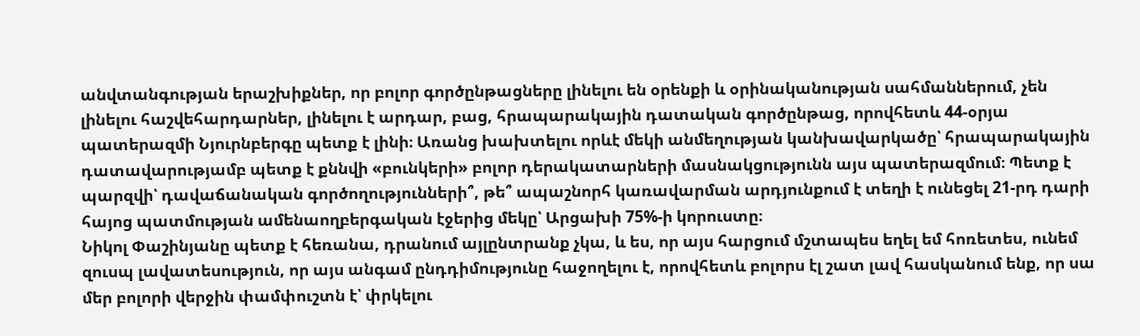անվտանգության երաշխիքներ, որ բոլոր գործընթացները լինելու են օրենքի և օրինականության սահմաններում, չեն լինելու հաշվեհարդարներ, լինելու է արդար, բաց, հրապարակային դատական գործընթաց, որովհետև 44-օրյա պատերազմի Նյուրնբերգը պետք է լինի։ Առանց խախտելու որևէ մեկի անմեղության կանխավարկածը՝ հրապարակային դատավարությամբ պետք է քննվի «բունկերի» բոլոր դերակատարների մասնակցությունն այս պատերազմում։ Պետք է պարզվի՝ դավաճանական գործողությունների՞, թե՞ ապաշնորհ կառավարման արդյունքում է տեղի է ունեցել 21-րդ դարի հայոց պատմության ամենաողբերգական էջերից մեկը՝ Արցախի 75%-ի կորուստը։
Նիկոլ Փաշինյանը պետք է հեռանա, դրանում այլընտրանք չկա, և ես, որ այս հարցում մշտապես եղել եմ հոռետես, ունեմ զուսպ լավատեսություն, որ այս անգամ ընդդիմությունը հաջողելու է, որովհետև բոլորս էլ շատ լավ հասկանում ենք, որ սա մեր բոլորի վերջին փամփուշտն է՝ փրկելու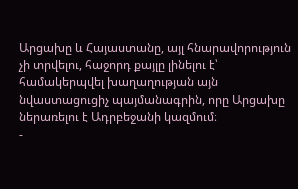Արցախը և Հայաստանը, այլ հնարավորություն չի տրվելու, հաջորդ քայլը լինելու է՝ համակերպվել խաղաղության այն նվաստացուցիչ պայմանագրին, որը Արցախը ներառելու է Ադրբեջանի կազմում։
-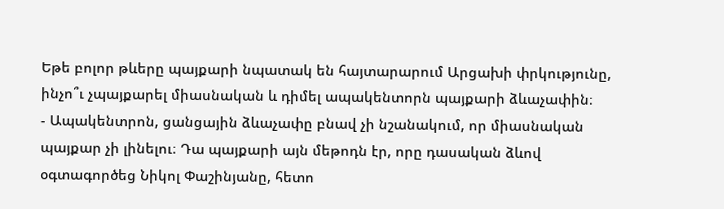Եթե բոլոր թևերը պայքարի նպատակ են հայտարարում Արցախի փրկությունը, ինչո՞ւ չպայքարել միասնական և դիմել ապակենտորն պայքարի ձևաչափին։
- Ապակենտրոն, ցանցային ձևաչափը բնավ չի նշանակում, որ միասնական պայքար չի լինելու։ Դա պայքարի այն մեթոդն էր, որը դասական ձևով օգտագործեց Նիկոլ Փաշինյանը, հետո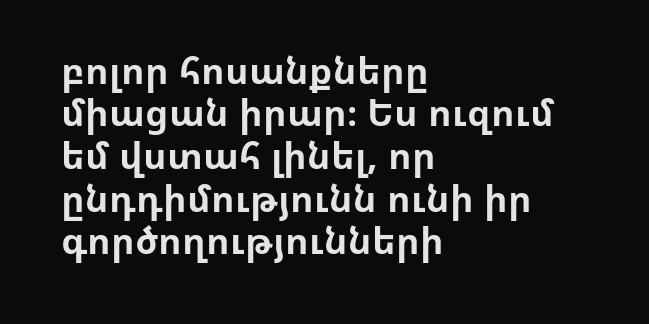բոլոր հոսանքները միացան իրար։ Ես ուզում եմ վստահ լինել, որ ընդդիմությունն ունի իր գործողությունների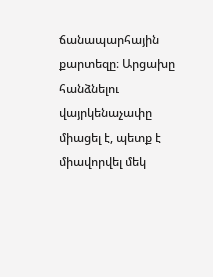ճանապարհային քարտեզը։ Արցախը հանձնելու վայրկենաչափը միացել է, պետք է միավորվել մեկ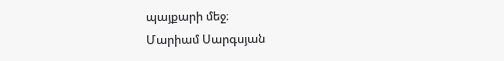պայքարի մեջ։
Մարիամ Սարգսյան